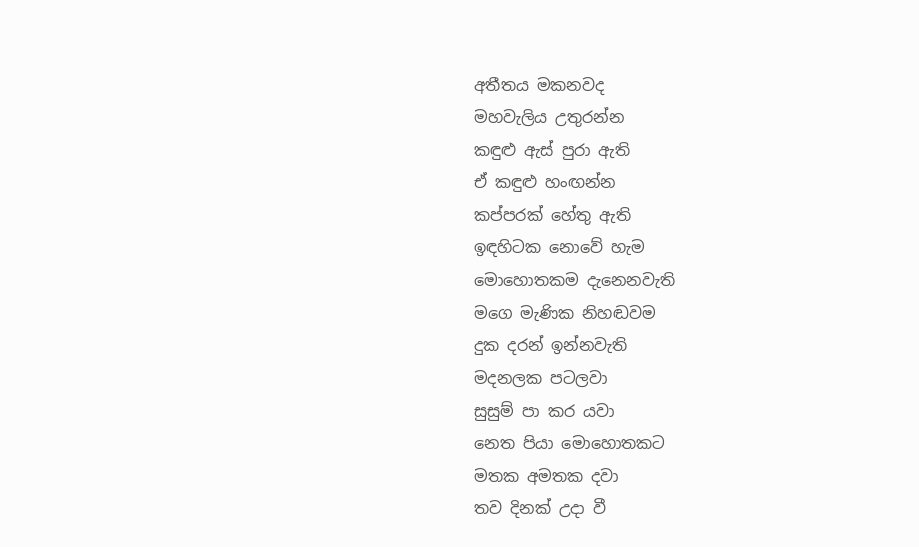අතීතය මකනවද
මහවැලිය උතුරන්න
කඳුළු ඇස් පුරා ඇති
ඒ කඳුළු හංඟන්න
කප්පරක් හේතු ඇති
ඉඳහිටක නොවේ හැම
මොහොතකම දැනෙනවැති
මගෙ මැණික නිහඬවම
දුක දරන් ඉන්නවැති
මදනලක පටලවා
සුසුම් පා කර යවා
නෙත පියා මොහොතකට
මතක අමතක දවා
තව දිනක් උදා වී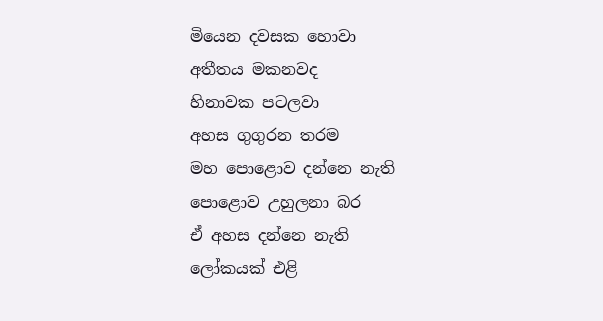මියෙන දවසක හොවා
අතීතය මකනවද
හිනාවක පටලවා
අහස ගුගුරන තරම
මහ පොළොව දන්නෙ නැති
පොළොව උහුලනා බර
ඒ අහස දන්නෙ නැති
ලෝකයක් එළි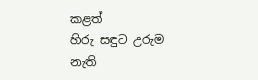කළත්
හිරු සඳුට උරුම නැති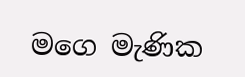මගෙ මැණික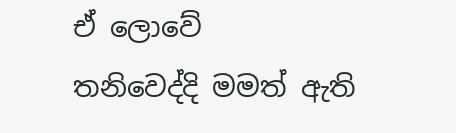ඒ ලොවේ
තනිවෙද්දි මමත් ඇති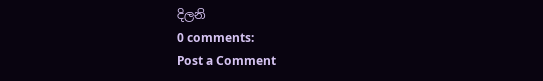දිලනි
0 comments:
Post a Comment